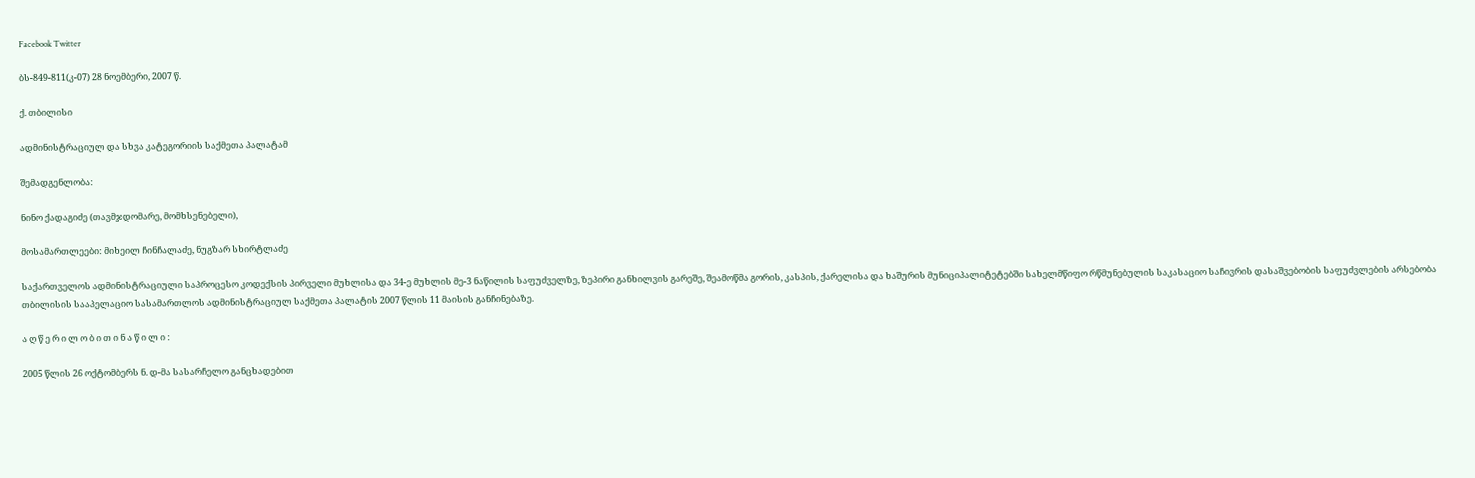Facebook Twitter

ბს-849-811(კ-07) 28 ნოემბერი, 2007 წ.

ქ. თბილისი

ადმინისტრაციულ და სხვა კატეგორიის საქმეთა პალატამ

შემადგენლობა:

ნინო ქადაგიძე (თავმჯდომარე, მომხსენებელი),

მოსამართლეები: მიხეილ ჩინჩალაძე, ნუგზარ სხირტლაძე

საქართველოს ადმინისტრაციული საპროცესო კოდექსის პირველი მუხლისა და 34-ე მუხლის მე-3 ნაწილის საფუძველზე, ზეპირი განხილვის გარეშე, შეამოწმა გორის, კასპის, ქარელისა და ხაშურის მუნიციპალიტეტებში სახელმწიფო რწმუნებულის საკასაციო საჩივრის დასაშვებობის საფუძვლების არსებობა თბილისის სააპელაციო სასამართლოს ადმინისტრაციულ საქმეთა პალატის 2007 წლის 11 მაისის განჩინებაზე.

ა ღ წ ე რ ი ლ ო ბ ი თ ი ნ ა წ ი ლ ი :

2005 წლის 26 ოქტომბერს ნ. დ-მა სასარჩელო განცხადებით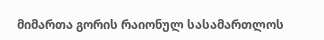მიმართა გორის რაიონულ სასამართლოს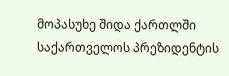მოპასუხე შიდა ქართლში საქართველოს პრეზიდენტის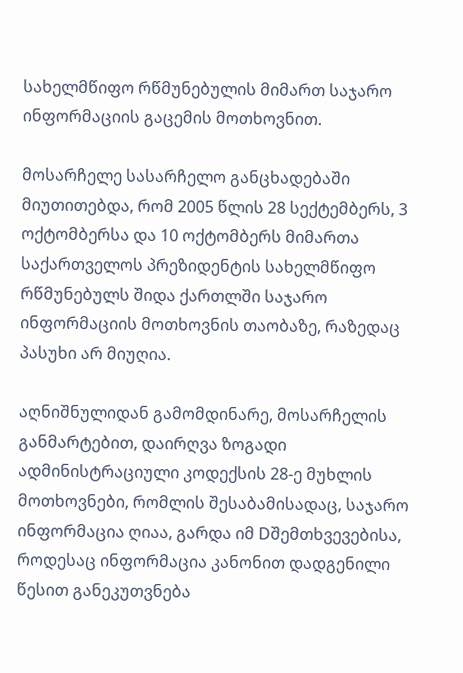სახელმწიფო რწმუნებულის მიმართ საჯარო ინფორმაციის გაცემის მოთხოვნით.

მოსარჩელე სასარჩელო განცხადებაში მიუთითებდა, რომ 2005 წლის 28 სექტემბერს, 3 ოქტომბერსა და 10 ოქტომბერს მიმართა საქართველოს პრეზიდენტის სახელმწიფო რწმუნებულს შიდა ქართლში საჯარო ინფორმაციის მოთხოვნის თაობაზე, რაზედაც პასუხი არ მიუღია.

აღნიშნულიდან გამომდინარე, მოსარჩელის განმარტებით, დაირღვა ზოგადი ადმინისტრაციული კოდექსის 28-ე მუხლის მოთხოვნები, რომლის შესაბამისადაც, საჯარო ინფორმაცია ღიაა, გარდა იმ Dშემთხვევებისა, როდესაც ინფორმაცია კანონით დადგენილი წესით განეკუთვნება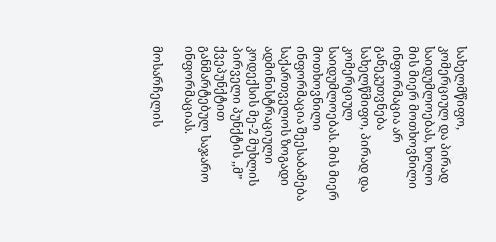სახელმწიფო, კომერციულ და პირად საიდუმლოებას, ხოლო მის მიერ მოთხოვნილი ინფორმაცია არ განეკუთვნება სახელწმიფო, პირად და კომერციულ საიდუმლოებას. მის მიერ მოთხოვნილი ინფორმაცია შეესაბამება საქართველოს ზოგადი ადმინისტრაციული კოდექსის მე-2 მუხლის პირველი პუნქტის ,,მ” ქვეპუნქტით განმარტებულ საჯარო ინფორმაციას.

მოსარჩელის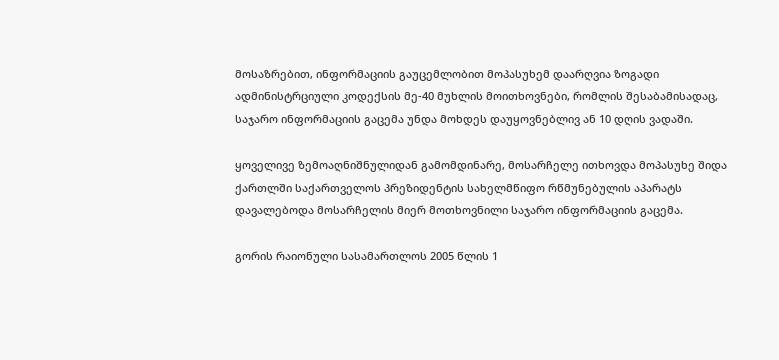მოსაზრებით, ინფორმაციის გაუცემლობით მოპასუხემ დაარღვია ზოგადი ადმინისტრციული კოდექსის მე-40 მუხლის მოითხოვნები, რომლის შესაბამისადაც, საჯარო ინფორმაციის გაცემა უნდა მოხდეს დაუყოვნებლივ ან 10 დღის ვადაში.

ყოველივე ზემოაღნიშნულიდან გამომდინარე, მოსარჩელე ითხოვდა მოპასუხე შიდა ქართლში საქართველოს პრეზიდენტის სახელმწიფო რწმუნებულის აპარატს დავალებოდა მოსარჩელის მიერ მოთხოვნილი საჯარო ინფორმაციის გაცემა.

გორის რაიონული სასამართლოს 2005 წლის 1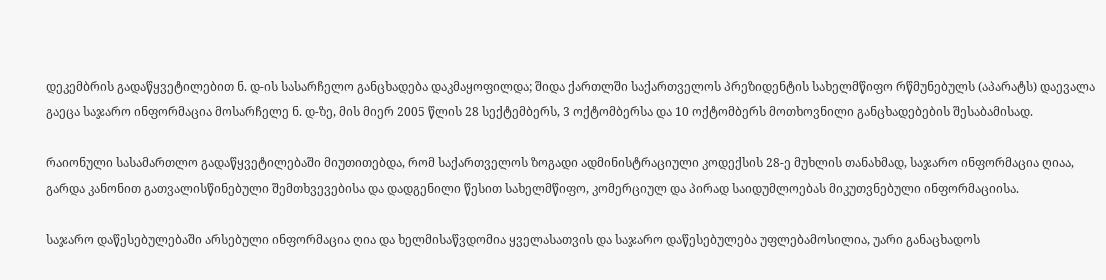დეკემბრის გადაწყვეტილებით ნ. დ-ის სასარჩელო განცხადება დაკმაყოფილდა; შიდა ქართლში საქართველოს პრეზიდენტის სახელმწიფო რწმუნებულს (აპარატს) დაევალა გაეცა საჯარო ინფორმაცია მოსარჩელე ნ. დ-ზე, მის მიერ 2005 წლის 28 სექტემბერს, 3 ოქტომბერსა და 10 ოქტომბერს მოთხოვნილი განცხადებების შესაბამისად.

რაიონული სასამართლო გადაწყვეტილებაში მიუთითებდა, რომ საქართველოს ზოგადი ადმინისტრაციული კოდექსის 28-ე მუხლის თანახმად, საჯარო ინფორმაცია ღიაა, გარდა კანონით გათვალისწინებული შემთხვევებისა და დადგენილი წესით სახელმწიფო, კომერციულ და პირად საიდუმლოებას მიკუთვნებული ინფორმაციისა.

საჯარო დაწესებულებაში არსებული ინფორმაცია ღია და ხელმისაწვდომია ყველასათვის და საჯარო დაწესებულება უფლებამოსილია, უარი განაცხადოს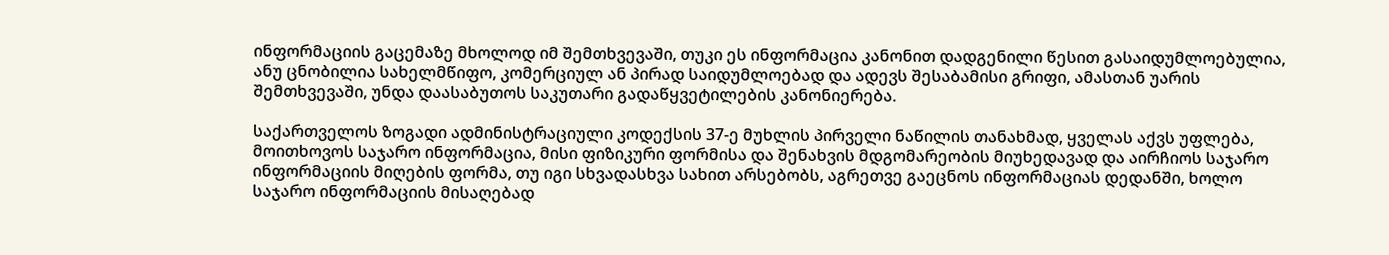ინფორმაციის გაცემაზე მხოლოდ იმ შემთხვევაში, თუკი ეს ინფორმაცია კანონით დადგენილი წესით გასაიდუმლოებულია, ანუ ცნობილია სახელმწიფო, კომერციულ ან პირად საიდუმლოებად და ადევს შესაბამისი გრიფი, ამასთან უარის შემთხვევაში, უნდა დაასაბუთოს საკუთარი გადაწყვეტილების კანონიერება.

საქართველოს ზოგადი ადმინისტრაციული კოდექსის 37-ე მუხლის პირველი ნაწილის თანახმად, ყველას აქვს უფლება, მოითხოვოს საჯარო ინფორმაცია, მისი ფიზიკური ფორმისა და შენახვის მდგომარეობის მიუხედავად და აირჩიოს საჯარო ინფორმაციის მიღების ფორმა, თუ იგი სხვადასხვა სახით არსებობს, აგრეთვე გაეცნოს ინფორმაციას დედანში, ხოლო საჯარო ინფორმაციის მისაღებად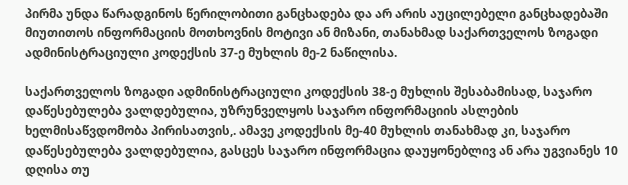პირმა უნდა წარადგინოს წერილობითი განცხადება და არ არის აუცილებელი განცხადებაში მიუთითოს ინფორმაციის მოთხოვნის მოტივი ან მიზანი, თანახმად საქართველოს ზოგადი ადმინისტრაციული კოდექსის 37-ე მუხლის მე-2 ნაწილისა.

საქართველოს ზოგადი ადმინისტრაციული კოდექსის 38-ე მუხლის შესაბამისად, საჯარო დაწესებულება ვალდებულია, უზრუნველყოს საჯარო ინფორმაციის ასლების ხელმისაწვდომობა პირისათვის,. ამავე კოდექსის მე-40 მუხლის თანახმად კი, საჯარო დაწესებულება ვალდებულია, გასცეს საჯარო ინფორმაცია დაუყონებლივ ან არა უგვიანეს 10 დღისა თუ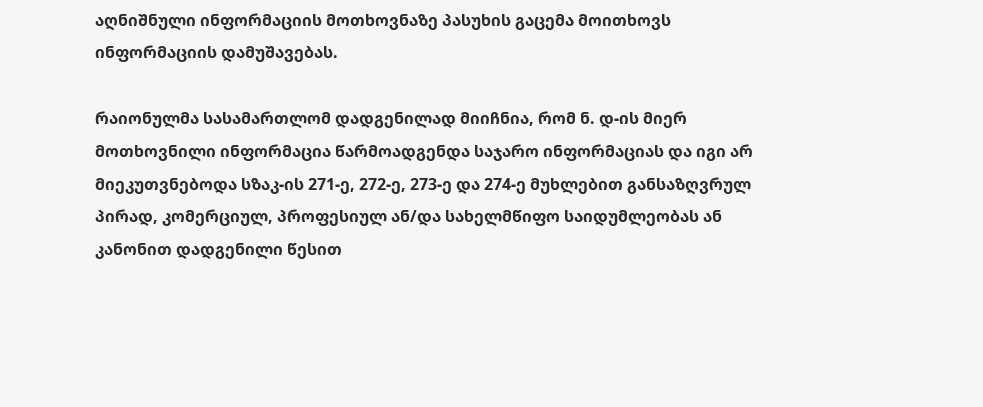აღნიშნული ინფორმაციის მოთხოვნაზე პასუხის გაცემა მოითხოვს ინფორმაციის დამუშავებას.

რაიონულმა სასამართლომ დადგენილად მიიჩნია, რომ ნ. დ-ის მიერ მოთხოვნილი ინფორმაცია წარმოადგენდა საჯარო ინფორმაციას და იგი არ მიეკუთვნებოდა სზაკ-ის 271-ე, 272-ე, 273-ე და 274-ე მუხლებით განსაზღვრულ პირად, კომერციულ, პროფესიულ ან/და სახელმწიფო საიდუმლეობას ან კანონით დადგენილი წესით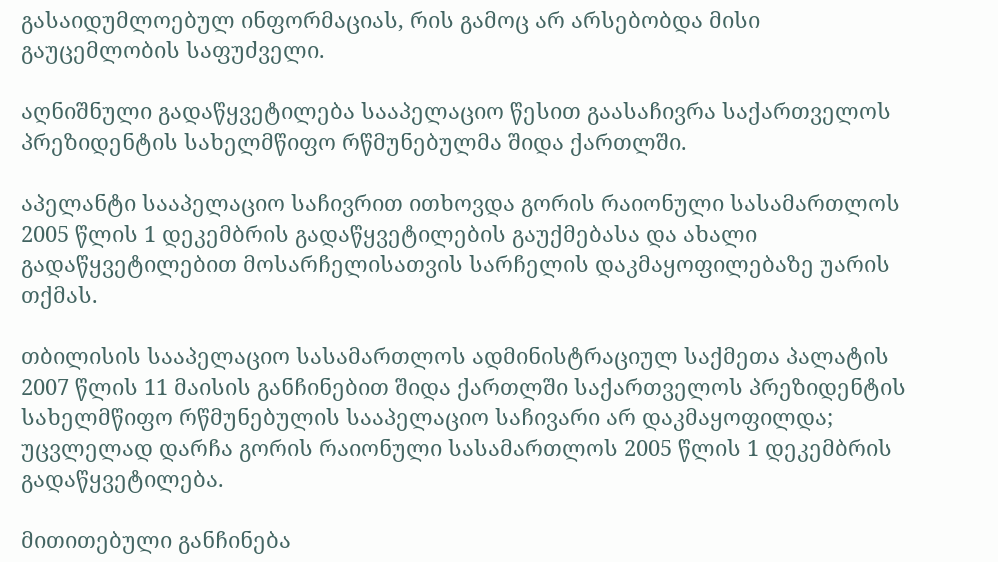გასაიდუმლოებულ ინფორმაციას, რის გამოც არ არსებობდა მისი გაუცემლობის საფუძველი.

აღნიშნული გადაწყვეტილება სააპელაციო წესით გაასაჩივრა საქართველოს პრეზიდენტის სახელმწიფო რწმუნებულმა შიდა ქართლში.

აპელანტი სააპელაციო საჩივრით ითხოვდა გორის რაიონული სასამართლოს 2005 წლის 1 დეკემბრის გადაწყვეტილების გაუქმებასა და ახალი გადაწყვეტილებით მოსარჩელისათვის სარჩელის დაკმაყოფილებაზე უარის თქმას.

თბილისის სააპელაციო სასამართლოს ადმინისტრაციულ საქმეთა პალატის 2007 წლის 11 მაისის განჩინებით შიდა ქართლში საქართველოს პრეზიდენტის სახელმწიფო რწმუნებულის სააპელაციო საჩივარი არ დაკმაყოფილდა; უცვლელად დარჩა გორის რაიონული სასამართლოს 2005 წლის 1 დეკემბრის გადაწყვეტილება.

მითითებული განჩინება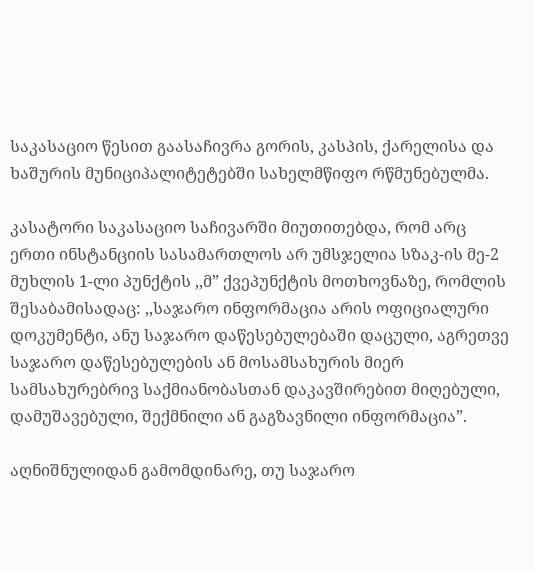საკასაციო წესით გაასაჩივრა გორის, კასპის, ქარელისა და ხაშურის მუნიციპალიტეტებში სახელმწიფო რწმუნებულმა.

კასატორი საკასაციო საჩივარში მიუთითებდა, რომ არც ერთი ინსტანციის სასამართლოს არ უმსჯელია სზაკ-ის მე-2 მუხლის 1-ლი პუნქტის ,,მ” ქვეპუნქტის მოთხოვნაზე, რომლის შესაბამისადაც: ,,საჯარო ინფორმაცია არის ოფიციალური დოკუმენტი, ანუ საჯარო დაწესებულებაში დაცული, აგრეთვე საჯარო დაწესებულების ან მოსამსახურის მიერ სამსახურებრივ საქმიანობასთან დაკავშირებით მიღებული, დამუშავებული, შექმნილი ან გაგზავნილი ინფორმაცია”.

აღნიშნულიდან გამომდინარე, თუ საჯარო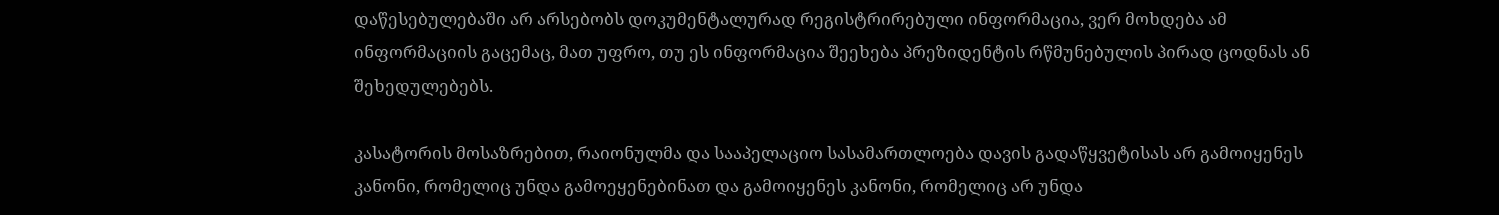დაწესებულებაში არ არსებობს დოკუმენტალურად რეგისტრირებული ინფორმაცია, ვერ მოხდება ამ ინფორმაციის გაცემაც, მათ უფრო, თუ ეს ინფორმაცია შეეხება პრეზიდენტის რწმუნებულის პირად ცოდნას ან შეხედულებებს.

კასატორის მოსაზრებით, რაიონულმა და სააპელაციო სასამართლოება დავის გადაწყვეტისას არ გამოიყენეს კანონი, რომელიც უნდა გამოეყენებინათ და გამოიყენეს კანონი, რომელიც არ უნდა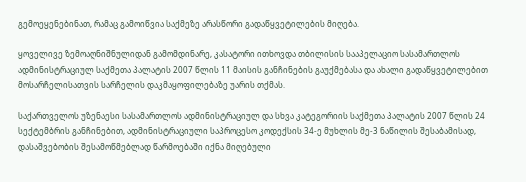გემოეყენებინათ, რამაც გამოიწვია საქმეზე არასწორი გადაწყვეტილების მიღება.

ყოველივე ზემოაღნიშნულიდან გამომდინარე, კასატორი ითხოვდა თბილისის სააპელაციო სასამართლოს ადმინისტრაციულ საქმეთა პალატის 2007 წლის 11 მაისის განჩინების გაუქმებასა და ახალი გადაწყვეტილებით მოსარჩელისათვის სარჩელის დაკმაყოფილებაზე უარის თქმას.

საქართველოს უზენაესი სასამართლოს ადმინისტრაციულ და სხვა კატეგორიის საქმეთა პალატის 2007 წლის 24 სექტემბრის განჩინებით, ადმინისტრაციული საპროცესო კოდექსის 34-ე მუხლის მე-3 ნაწილის შესაბამისად, დასაშვებობის შესამოწმებლად წარმოებაში იქნა მიღებული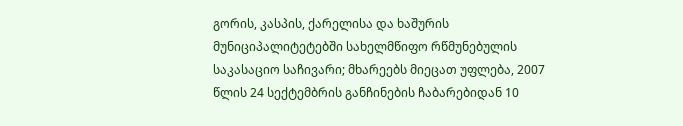გორის, კასპის, ქარელისა და ხაშურის მუნიციპალიტეტებში სახელმწიფო რწმუნებულის საკასაციო საჩივარი; მხარეებს მიეცათ უფლება, 2007 წლის 24 სექტემბრის განჩინების ჩაბარებიდან 10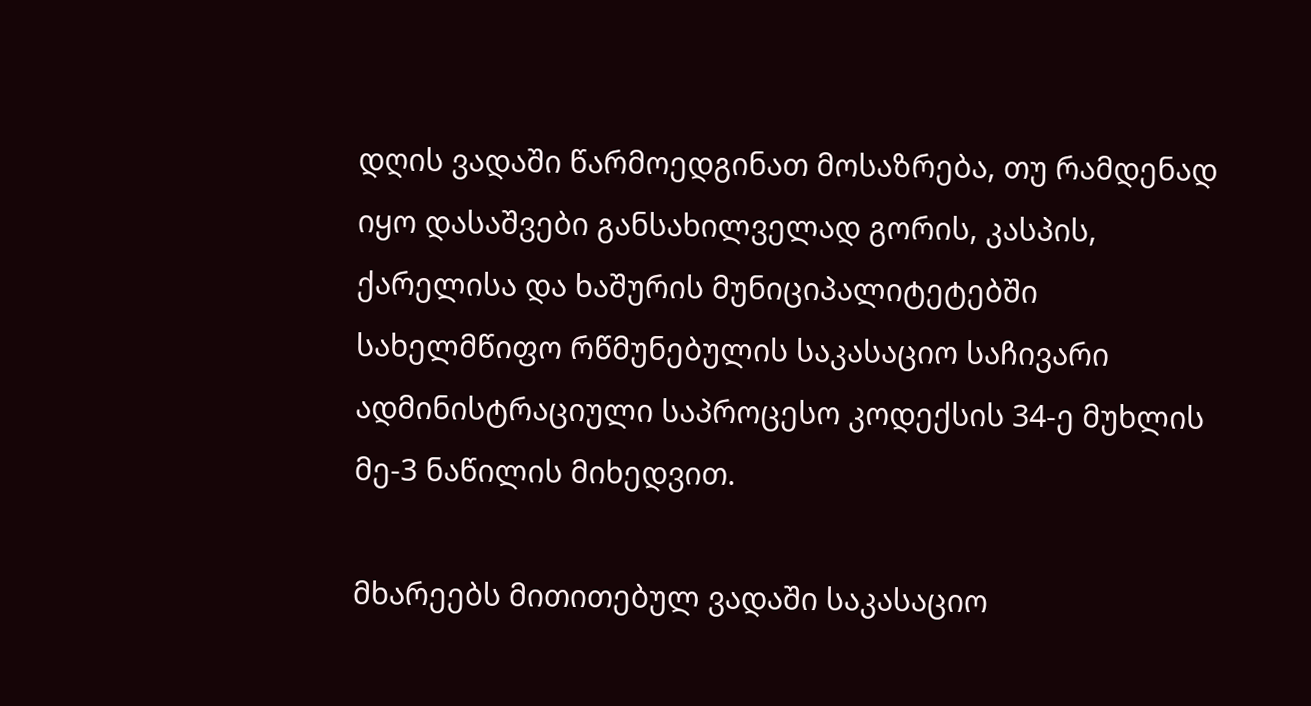დღის ვადაში წარმოედგინათ მოსაზრება, თუ რამდენად იყო დასაშვები განსახილველად გორის, კასპის, ქარელისა და ხაშურის მუნიციპალიტეტებში სახელმწიფო რწმუნებულის საკასაციო საჩივარი ადმინისტრაციული საპროცესო კოდექსის 34-ე მუხლის მე-3 ნაწილის მიხედვით.

მხარეებს მითითებულ ვადაში საკასაციო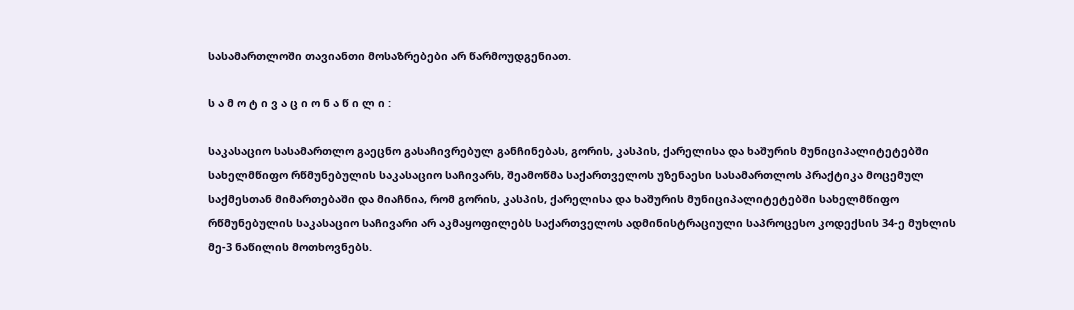სასამართლოში თავიანთი მოსაზრებები არ წარმოუდგენიათ.

ს ა მ ო ტ ი ვ ა ც ი ო ნ ა წ ი ლ ი :

საკასაციო სასამართლო გაეცნო გასაჩივრებულ განჩინებას, გორის, კასპის, ქარელისა და ხაშურის მუნიციპალიტეტებში სახელმწიფო რწმუნებულის საკასაციო საჩივარს, შეამოწმა საქართველოს უზენაესი სასამართლოს პრაქტიკა მოცემულ საქმესთან მიმართებაში და მიაჩნია, რომ გორის, კასპის, ქარელისა და ხაშურის მუნიციპალიტეტებში სახელმწიფო რწმუნებულის საკასაციო საჩივარი არ აკმაყოფილებს საქართველოს ადმინისტრაციული საპროცესო კოდექსის 34-ე მუხლის მე-3 ნაწილის მოთხოვნებს.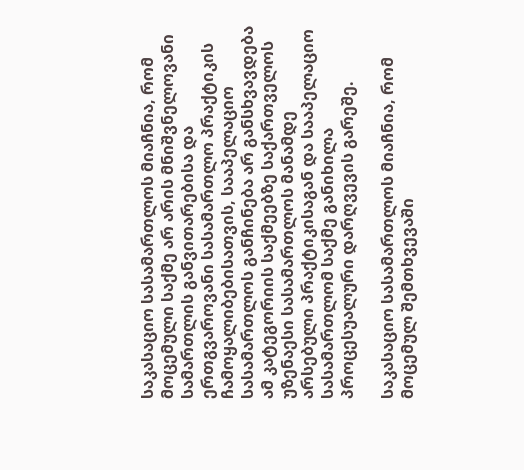საკასაციო სასამართლოს მიაჩნია, რომ მოცემული საქმე არ არის მნიშვნელოვანი სამართლის განვითარებისა და ერთგვაროვანი სასამართლო პრაქტიკის ჩამოყალიბებისათვის, სააპელაციო სასამართლოს განჩინება არ განსხვავდება ამ კატეგორიის საქმეებზე საქართველოს უზენაესი სასამართლოს მანამდე არსებული პრაქტიკისაგან და სააპელაციო სასამართლომ საქმე განიხილა პროცესუალური დარღვევის გარეშე.

საკასაციო სასამართლოს მიაჩნია, რომ მოცემულ შემთხვევაში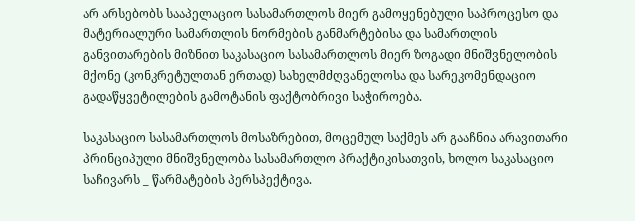არ არსებობს სააპელაციო სასამართლოს მიერ გამოყენებული საპროცესო და მატერიალური სამართლის ნორმების განმარტებისა და სამართლის განვითარების მიზნით საკასაციო სასამართლოს მიერ ზოგადი მნიშვნელობის მქონე (კონკრეტულთან ერთად) სახელმძღვანელოსა და სარეკომენდაციო გადაწყვეტილების გამოტანის ფაქტობრივი საჭიროება.

საკასაციო სასამართლოს მოსაზრებით, მოცემულ საქმეს არ გააჩნია არავითარი პრინციპული მნიშვნელობა სასამართლო პრაქტიკისათვის, ხოლო საკასაციო საჩივარს _ წარმატების პერსპექტივა.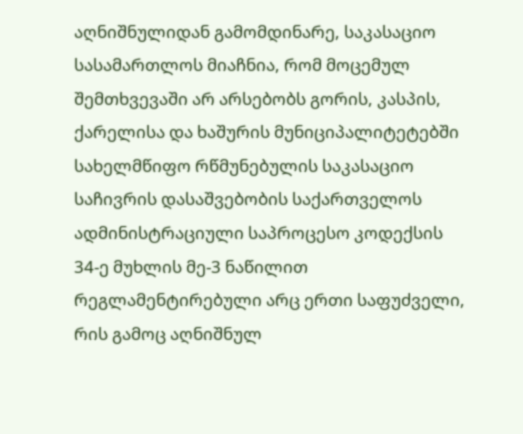აღნიშნულიდან გამომდინარე, საკასაციო სასამართლოს მიაჩნია, რომ მოცემულ შემთხვევაში არ არსებობს გორის, კასპის, ქარელისა და ხაშურის მუნიციპალიტეტებში სახელმწიფო რწმუნებულის საკასაციო საჩივრის დასაშვებობის საქართველოს ადმინისტრაციული საპროცესო კოდექსის 34-ე მუხლის მე-3 ნაწილით რეგლამენტირებული არც ერთი საფუძველი, რის გამოც აღნიშნულ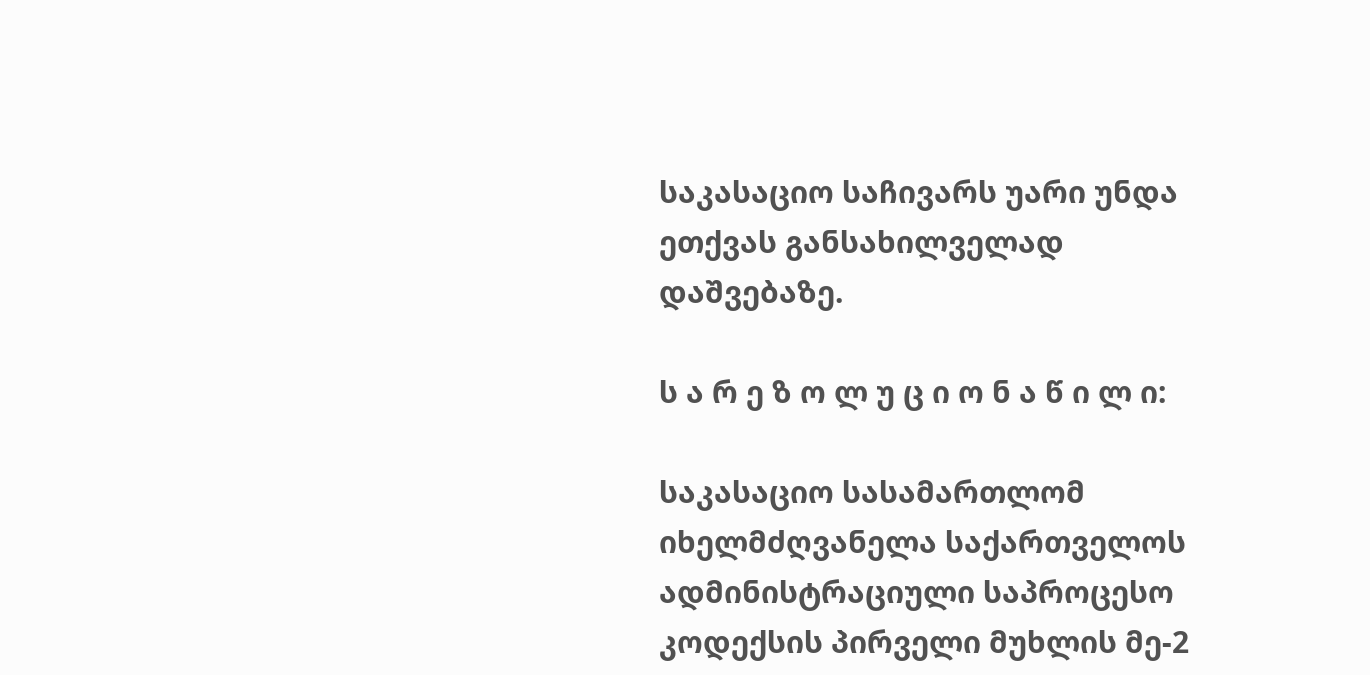საკასაციო საჩივარს უარი უნდა ეთქვას განსახილველად დაშვებაზე.

ს ა რ ე ზ ო ლ უ ც ი ო ნ ა წ ი ლ ი:

საკასაციო სასამართლომ იხელმძღვანელა საქართველოს ადმინისტრაციული საპროცესო კოდექსის პირველი მუხლის მე-2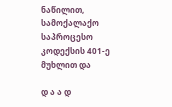ნაწილით, სამოქალაქო საპროცესო კოდექსის 401-ე მუხლით და

დ ა ა დ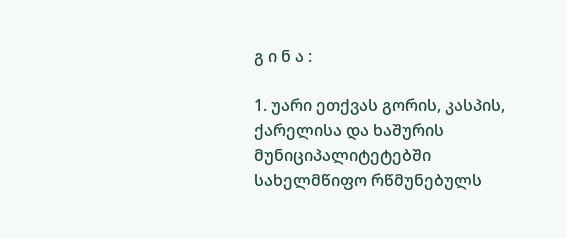გ ი ნ ა :

1. უარი ეთქვას გორის, კასპის, ქარელისა და ხაშურის მუნიციპალიტეტებში სახელმწიფო რწმუნებულს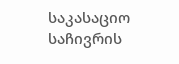საკასაციო საჩივრის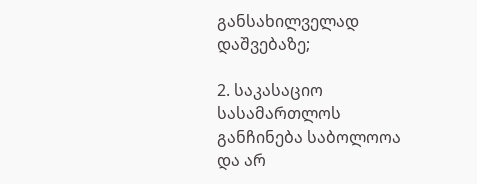განსახილველად დაშვებაზე;

2. საკასაციო სასამართლოს განჩინება საბოლოოა და არ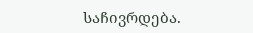საჩივრდება.